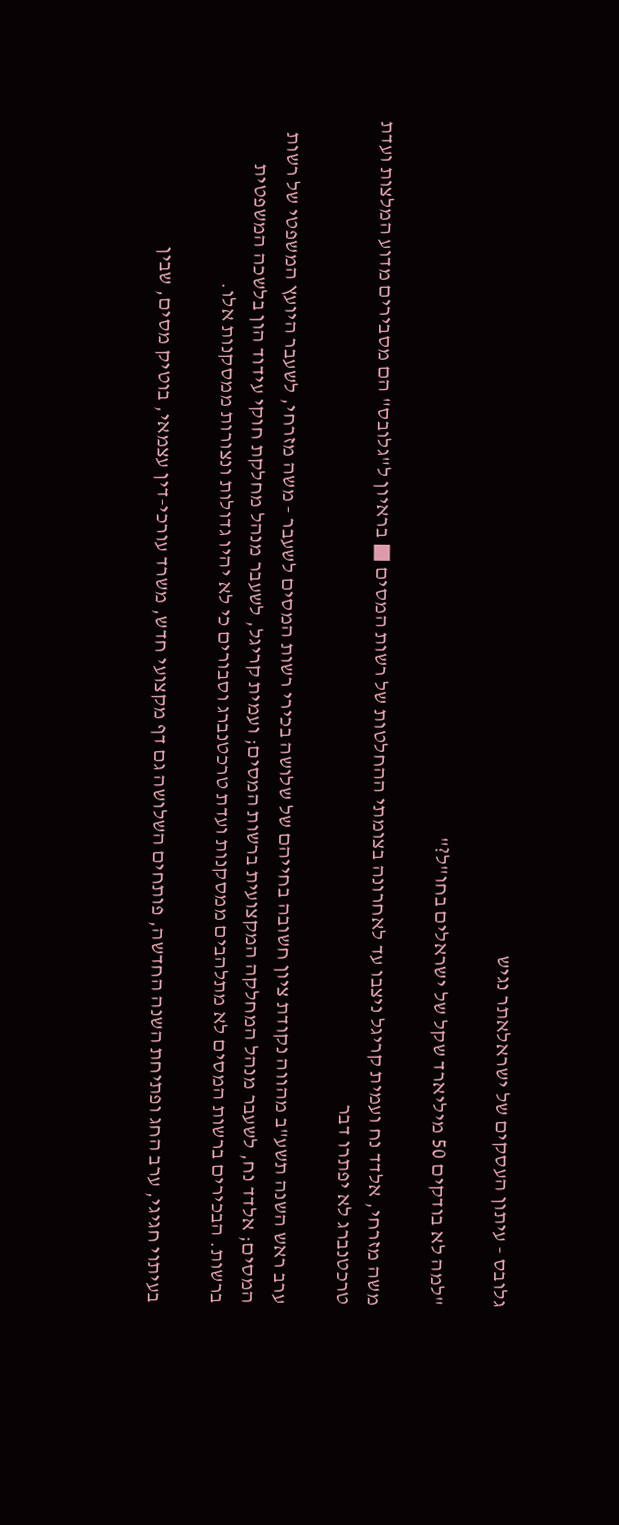גלובס - עיתון העסקים של ישראלאתר נגיש

"למה לא בודקים 50 מיליארד שקל של ישראלים בחו"ל?"

משה מזרחי, אלדד נח ועמית קריגל ניצבו עד לאחרונה בצומתי ההחלטות של רשות המסים ■ בראיון ל"גלובס" הם מסבירים מדוע המלצות ועדת טרכטנברג לא יפתרו דבר

ערב ראש השנה תשע"ב מהווה נקודת ציון חשובה בחייהם של שלושה בכירי רשות המסים לשעבר - משה מזרחי, לשעבר היועץ המשפטי של רשות המסים; אלדד נח, לשעבר מנהל המחלקה המקצועית ברשות המסים; ועמית קריגל, לשעבר מנהל מחלקת חוקי עידוד הון בלשכה המשפטית ברשות. הבכירים ברשות המסים לא מתלהבים ממסקנות ועדת טרכטנברג וסבורים כי לא יהיו גדולות ונצורות ממסקנות אלו.

בעיתוי חגיגי, ערב החג ופתיחת השנה החדשה, פותחים השלושה גם דף מקצועי חדש, משרד עורכי-דין עצמאי, בוטיק מסים, שבין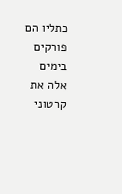כתליו הם פורקים בימים אלה את קרטוני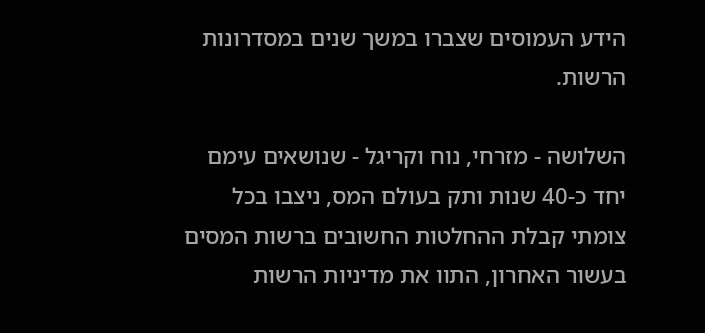הידע העמוסים שצברו במשך שנים במסדרונות הרשות.

השלושה - מזרחי, נוח וקריגל - שנושאים עימם יחד כ-40 שנות ותק בעולם המס, ניצבו בכל צומתי קבלת ההחלטות החשובים ברשות המסים בעשור האחרון, התוו את מדיניות הרשות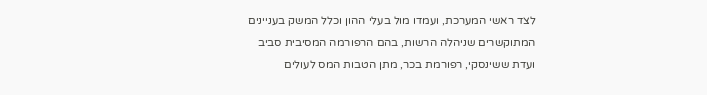לצד ראשי המערכת, ועמדו מול בעלי ההון וכלל המשק בעניינים המתוקשרים שניהלה הרשות, בהם הרפורמה המסיבית סביב ועדת ששינסקי, רפורמת בכר, מתן הטבות המס לעולים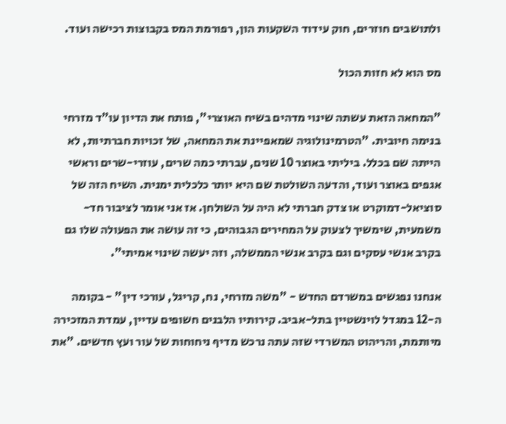ולתושבים חוזרים, חוק עידוד השקעות הון, רפורמת המס בקבוצות רכישה ועוד.

מס הוא לא חזות הכול

"המחאה הזאת עשתה שינוי מדהים בשיח האוצרי", פותח את הדיון עו"ד מזרחי בנימה חיובית. "הטרמינולוגיה שמאפיינת את המחאה, של זכויות חברתיות, לא הייתה שם בכלל. ביליתי באוצר 10 שנים, עברתי כמה שרים, עוזרי-שרים וראשי אגפים באוצר ועוד, והדעה השולטת שם היא יותר כלכלית ימנית. השיח הזה של סוציאל-דמוקרט או צדק חברתי לא היה על השולחן. אז אני אומר לציבור חד-משמעית, שימשיך לצעוק על המחירים הגבוהים, כי זה עושה את הפעולה שלו גם בקרב אנשי עסקים וגם בקרב אנשי הממשלה, וזה יעשה שינוי אמיתי".

אנחנו נפגשים במשרדם החדש - "משה מזרחי, נח, קריגל, עורכי דין" - בקומה ה-12 במגדל לוינשטיין בתל-אביב. קירותיו הלבנים חשופים עדיין, עמדת המזכירה מיותמת, והריהוט המשרדי שזה עתה נרכש מדיף ניחוחות של עור ועץ חדשים. "את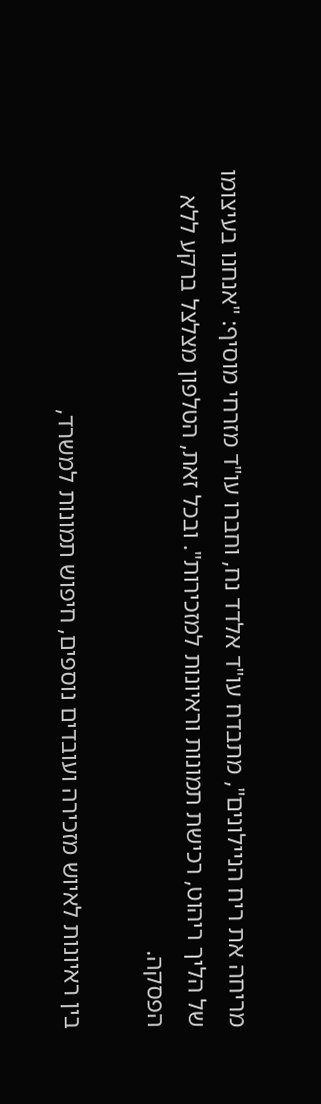מריחה את ריח הניילונים", מתבדח עו"ד אלדד נח, וחברו עו"ד מזרחי מוסיף: "אנחנו בעיצומו של הליך ריהוט, רכישת תמונות וראיונות למזכירות". ובכל זאת, הטלפון מצלצל ברקע ללא הפסקה.

בין ראיונות לאיוש מזכירה ועובדים נוספים, חיפוש תמונות למשרד,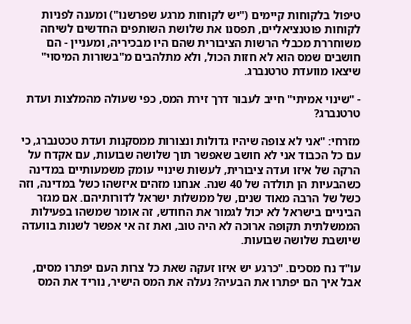טיפול בלקוחות קיימים ("יש לקוחות מרגע שפרשנו") ומענה לפניות לקוחות פוטנציאליים, תפסנו את שלושת השותפים החדשים לשיחה משוחררת מכבלי הרשות הציבורית שהם היו מבכיריה, ומעניין - הם חושבים שמס הוא לא חזות הכול, ולא מתלהבים מ"בשורות המיסוי" שיצאו מוועדת טרטנברג.

- "שינוי אמיתי" חייב לעבור דרך זירת המס, כפי שעולה מהמלצות ועדת טרטנברג?

מזרחי: "אני לא צופה שיהיו גדולות ונצורות ממסקנות ועדת טכטנברג, כי עם כל הכבוד אני לא חושב שאפשר תוך שלושה שבועות, עם אקדח על הרקה של איזו ועדה ציבורית, לעשות שינויי עומק משמעותיים במדינה כשהבעיות הן תולדה של 40 שנה. אנחנו מזהים איזשהו כשל במדינה, וזה כשל של הרבה מאוד שנים, של ממשלות ישראל לדורותיהם. אם מגזר הביניים בישראל לא יכול לגמור את החודש, זה אומר שמשהו בפעילות הממשלתית תקופה ארוכה לא היה טוב, ואת זה אי אפשר לשנות בוועדה שיושבת שלושה שבועות.

עו"ד נח מסכים. "כרגע יש איזו זעקה שאת כל צרות העם יפתרו מסים, אבל איך הם יפתרו את הבעיה? נעלה את המס הישיר, נוריד את המס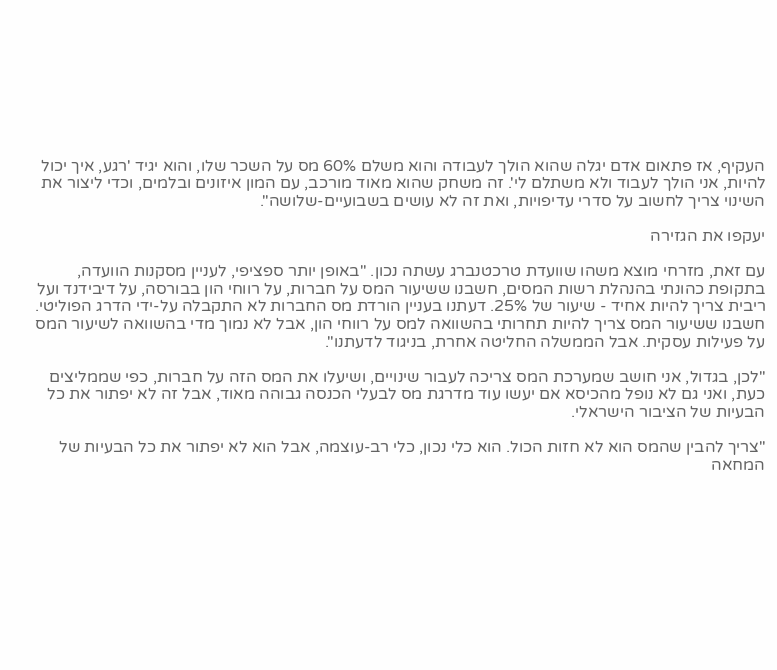העקיף, אז פתאום אדם יגלה שהוא הולך לעבודה והוא משלם 60% מס על השכר שלו, והוא יגיד 'רגע, איך יכול להיות, אני הולך לעבוד ולא משתלם לי'. זה משחק שהוא מאוד מורכב, עם המון איזונים ובלמים, וכדי ליצור את השינוי צריך לחשוב על סדרי עדיפויות, ואת זה לא עושים בשבועיים-שלושה".

יעקפו את הגזירה

עם זאת, מזרחי מוצא משהו שוועדת טרכטנברג עשתה נכון. "באופן יותר ספציפי, לעניין מסקנות הוועדה, בתקופת כהונתי בהנהלת רשות המסים, חשבנו ששיעור המס על חברות, על רווחי הון בבורסה, על דיבידנד ועל ריבית צריך להיות אחיד - שיעור של 25%. דעתנו בעניין הורדת מס החברות לא התקבלה על-ידי הדרג הפוליטי. חשבנו ששיעור המס צריך להיות תחרותי בהשוואה למס על רווחי הון, אבל לא נמוך מדי בהשוואה לשיעור המס על פעילות עסקית. אבל הממשלה החליטה אחרת, בניגוד לדעתנו".

"לכן, בגדול, אני חושב שמערכת המס צריכה לעבור שינויים, ושיעלו את המס הזה על חברות, כפי שממליצים כעת, ואני גם לא נופל מהכיסא אם יעשו עוד מדרגת מס לבעלי הכנסה גבוהה מאוד, אבל זה לא יפתור את כל הבעיות של הציבור הישראלי.

"צריך להבין שהמס הוא לא חזות הכול. הוא כלי נכון, כלי רב-עוצמה, אבל הוא לא יפתור את כל הבעיות של המחאה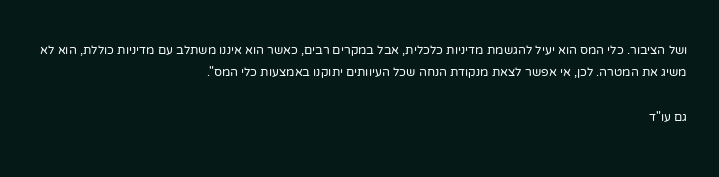ושל הציבור. כלי המס הוא יעיל להגשמת מדיניות כלכלית, אבל במקרים רבים, כאשר הוא איננו משתלב עם מדיניות כוללת, הוא לא משיג את המטרה. לכן, אי אפשר לצאת מנקודת הנחה שכל העיוותים יתוקנו באמצעות כלי המס".

גם עו"ד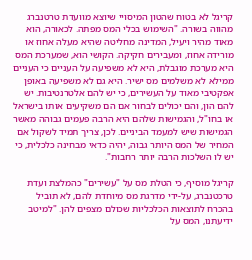קריגל לא בטוח שהטון המיסויי שיוצא מוועדת טרטנברג מהווה בשורה. "השימוש בכלי המס מפתה. לכאורה, הוא מאוד מהיר ויעיל, המדינה מחליטה שהיא מעלה אחוז או מורידה אחוז, ומעבירים חקיקה. הקושי הוא, שמערכת המס היא מערכת מוגבלת, היא לא משפיעה על העניים כי העניים ממילא לא משלמים מס ישיר. היא גם לא משפיעה באופן אפקטיבי מאוד על העשירים, כי יש להם אלטרנטיבות. יש להם הון, והם יכולים לבחור אם הם משקיעים אותו בישראל או בחו"ל, והגמישות שלהם היא הרבה פעמים גבוהה מאשר הגמישות שיש למעמד הביניים. לכן, צריך תמיד לשקול אם המחיר של המס היותר גבוה, יהיה כדאי מבחינה כלכלית, כי יש לו השלכות הרבה יותר רחבות".

קריגל מוסיף, כי הטלת מס על "עשירים" כהמלצת ועדת טרכטנברג, על-ידי מדרגת מס מיוחדת להם, לא תוביל בהכרח לתוצאות הכלכליות שכולם מצפים להן. "למיטב ידיעתנו, המס על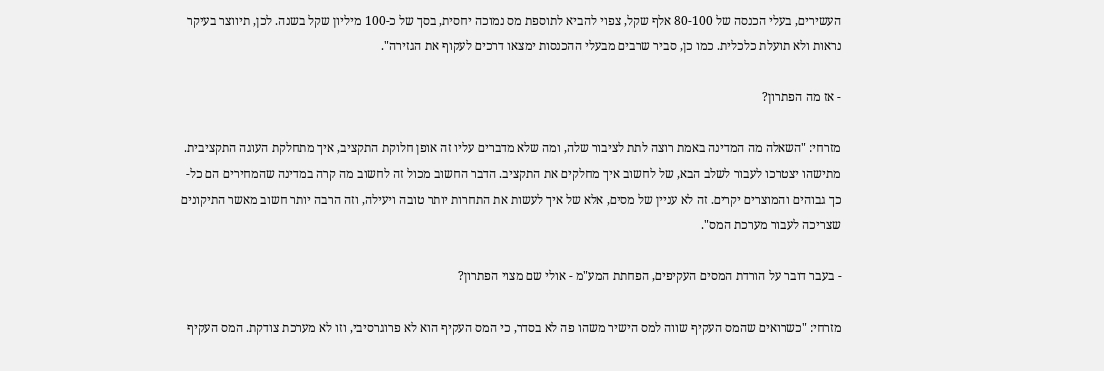העשירים, בעלי הכנסה של 80-100 אלף שקל, צפוי להביא לתוספת מס נמוכה יחסית, בסך של כ-100 מיליון שקל בשנה. לכן, תיווצר בעיקר נראות ולא תועלת כלכלית. כמו כן, סביר שרבים מבעלי ההכנסות ימצאו דרכים לעקוף את הגזירה".

- אז מה הפתרון?

מזרחי: "השאלה מה המדינה באמת רוצה לתת לציבור שלה, ומה שלא מדברים עליו זה אופן חלוקת התקציב, איך מתחלקת העוגה התקציבית. מתישהו יצטרכו לעבור לשלב הבא, של לחשוב איך מחלקים את התקציב. הדבר החשוב מכול זה לחשוב מה קרה במדינה שהמחירים הם כל-כך גבוהים והמוצרים יקרים. זה לא עניין של מסים, אלא של איך לעשות את התחרות יותר טובה ויעילה, וזה הרבה יותר חשוב מאשר התיקונים שצריכה לעבור מערכת המס".

- בעבר דובר על הורדת המסים העקיפים, הפחתת המע"מ - אולי שם מצוי הפתרון?

מזרחי: "כשרואים שהמס העקיף שווה למס הישיר משהו פה לא בסדר, כי המס העקיף הוא לא פרוגרסיבי, וזו לא מערכת צודקת. המס העקיף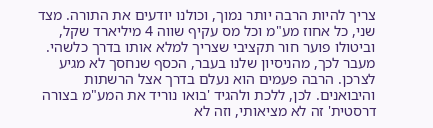צריך להיות הרבה יותר נמוך, וכולנו יודעים את התורה. מצד שני, כל אחוז מע"מ וכל מס עקיף שווה 4 מיליארד שקל, וביטולו פוער חור תקציבי שצריך למלא אותו בדרך כלשהי. מעבר לכך, מהניסיון שלנו בעבר, הכסף שנחסך לא מגיע לצרכן. הרבה פעמים הוא נעלם בדרך אצל הרשתות והיבואנים. לכן, ללכת ולהגיד 'בואו נוריד את המע"מ בצורה דרסטית' זה לא מציאותי, וזה לא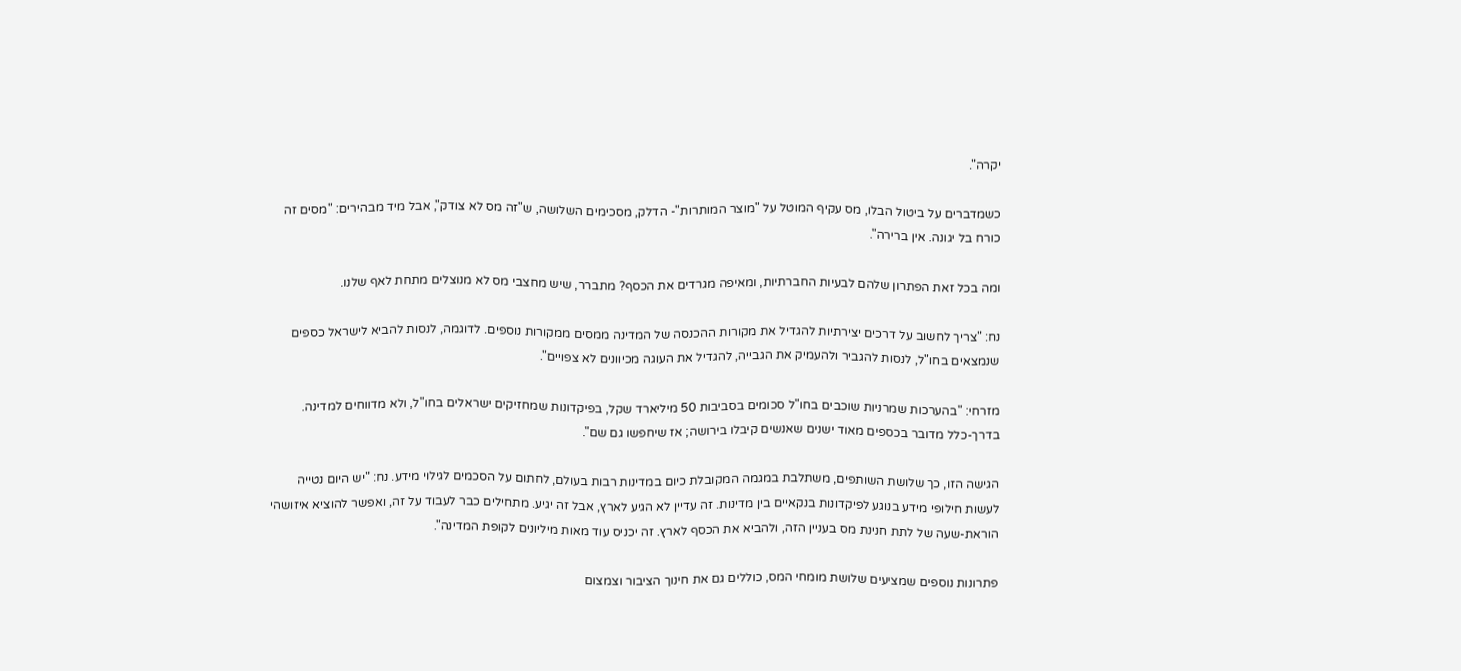יקרה".

כשמדברים על ביטול הבלו, מס עקיף המוטל על "מוצר המותרות"- הדלק, מסכימים השלושה, ש"זה מס לא צודק", אבל מיד מבהירים: "מסים זה כורח בל יגונה. אין ברירה".

ומה בכל זאת הפתרון שלהם לבעיות החברתיות, ומאיפה מגרדים את הכסף? מתברר, שיש מחצבי מס לא מנוצלים מתחת לאף שלנו.

נח: "צריך לחשוב על דרכים יצירתיות להגדיל את מקורות ההכנסה של המדינה ממסים ממקורות נוספים. לדוגמה, לנסות להביא לישראל כספים שנמצאים בחו"ל, לנסות להגביר ולהעמיק את הגבייה, להגדיל את העוגה מכיוונים לא צפויים".

מזרחי: "בהערכות שמרניות שוכבים בחו"ל סכומים בסביבות 50 מיליארד שקל, בפיקדונות שמחזיקים ישראלים בחו"ל, ולא מדווחים למדינה. בדרך-כלל מדובר בכספים מאוד ישנים שאנשים קיבלו בירושה; אז שיחפשו גם שם".

הגישה הזו, כך שלושת השותפים, משתלבת במגמה המקובלת כיום במדינות רבות בעולם, לחתום על הסכמים לגילוי מידע. נח: "יש היום נטייה לעשות חילופי מידע בנוגע לפיקדונות בנקאיים בין מדינות. זה עדיין לא הגיע לארץ, אבל זה יגיע. מתחילים כבר לעבוד על זה, ואפשר להוציא איזושהי הוראת-שעה של לתת חנינת מס בעניין הזה, ולהביא את הכסף לארץ. זה יכניס עוד מאות מיליונים לקופת המדינה".

פתרונות נוספים שמציעים שלושת מומחי המס, כוללים גם את חינוך הציבור וצמצום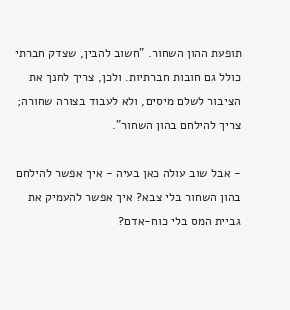תופעת ההון השחור. "חשוב להבין, שצדק חברתי כולל גם חובות חברתיות. ולכן, צריך לחנך את הציבור לשלם מיסים, ולא לעבוד בצורה שחורה; צריך להילחם בהון השחור".

- אבל שוב עולה כאן בעיה - איך אפשר להילחם בהון השחור בלי צבא? איך אפשר להעמיק את גביית המס בלי כוח-אדם?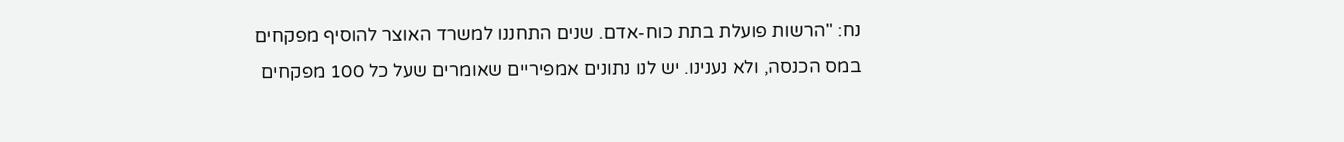נח: "הרשות פועלת בתת כוח-אדם. שנים התחננו למשרד האוצר להוסיף מפקחים במס הכנסה, ולא נענינו. יש לנו נתונים אמפיריים שאומרים שעל כל 100 מפקחים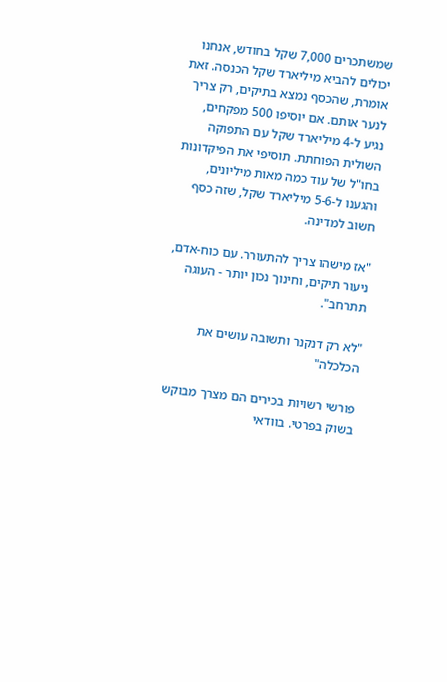שמשתכרים 7,000 שקל בחודש, אנחנו יכולים להביא מיליארד שקל הכנסה. זאת אומרת, שהכסף נמצא בתיקים, רק צריך לנער אותם. אם יוסיפו 500 מפקחים, נגיע ל-4 מיליארד שקל עם התפוקה השולית הפוחתת. תוסיפי את הפיקדונות בחו"ל של עוד כמה מאות מיליונים, והגענו ל-5-6 מיליארד שקל, שזה כסף חשוב למדינה.

"אז מישהו צריך להתעורר. עם כוח-אדם, ניעור תיקים, וחינוך נכון יותר - העוגה תתרחב".

"לא רק דנקנר ותשובה עושים את הכלכלה"

פורשי רשויות בכירים הם מצרך מבוקש בשוק בפרטי. בוודאי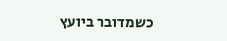כשמדובר ביועץ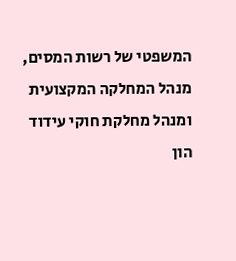המשפטי של רשות המסים, מנהל המחלקה המקצועית ומנהל מחלקת חוקי עידוד הון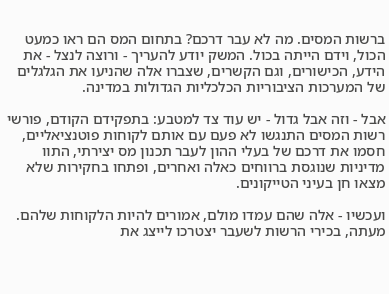ברשות המסים. מה לא עבר דרכם? בתחום המס הם ראו כמעט הכול, וידם הייתה בכול. המשק יודע להעריך - ורוצה לנצל - את הידע, הכישורים, וגם הקשרים, שצברו אלה שהניעו את הגלגלים של המערכות הציבוריות הכלכליות הגדולות במדינה.

אבל - וזה אבל גדול - יש עוד צד למטבע: בתפקידם הקודם, פורשי רשות המסים התנגשו לא פעם עם אותם לקוחות פוטנציאליים, חסמו את דרכם של בעלי ההון לעבר תכנון מס יצירתי, התוו מדיניות שנוגסת ברווחים כאלה ואחרים, ופתחו בחקירות שלא מצאו חן בעיני הטייקונים.

ועכשיו - אלה שהם עמדו מולם, אמורים להיות הלקוחות שלהם. מעתה, בכירי הרשות לשעבר יצטרכו לייצג את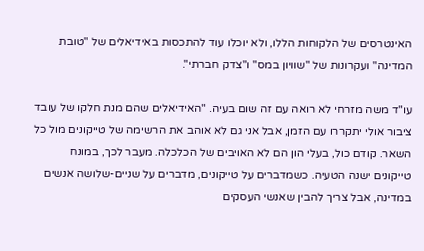האינטרסים של הלקוחות הללו, ולא יוכלו עוד להתכסות באידיאלים של "טובת המדינה" ועקרונות של "שוויון במס" ו"צדק חברתי".

עו"ד משה מזרחי לא רואה עם זה שום בעיה. "האידיאלים שהם מנת חלקו של עובד ציבור אולי יתקררו עם הזמן, אבל אני גם לא אוהב את הרשימה של טייקונים מול כל השאר. קודם כול, בעלי הון הם לא האויבים של הכלכלה. מעבר לכך, במונח טייקונים ישנה הטעיה. כשמדברים על טייקונים, מדברים על שניים-שלושה אנשים במדינה, אבל צריך להבין שאנשי העסקים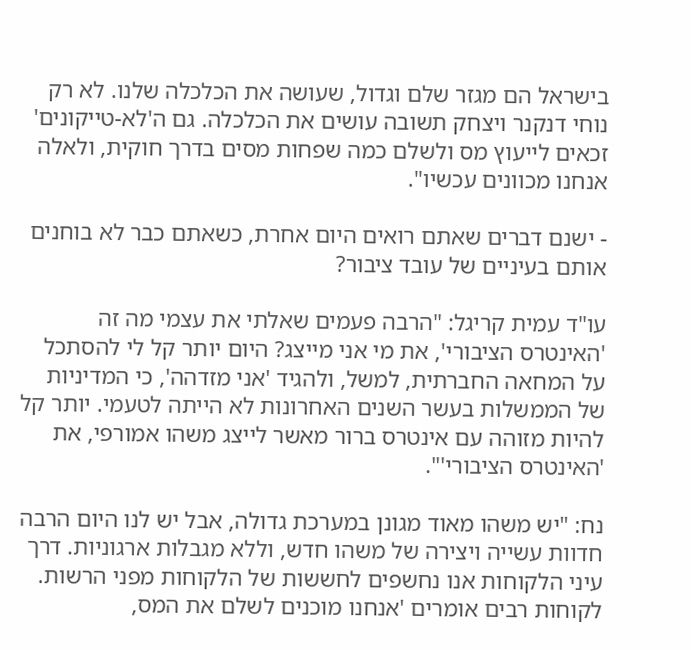בישראל הם מגזר שלם וגדול, שעושה את הכלכלה שלנו. לא רק נוחי דנקנר ויצחק תשובה עושים את הכלכלה. גם ה'לא-טייקונים' זכאים לייעוץ מס ולשלם כמה שפחות מסים בדרך חוקית, ולאלה אנחנו מכוונים עכשיו".

- ישנם דברים שאתם רואים היום אחרת, כשאתם כבר לא בוחנים אותם בעיניים של עובד ציבור?

עו"ד עמית קריגל: "הרבה פעמים שאלתי את עצמי מה זה 'האינטרס הציבורי', את מי אני מייצג? היום יותר קל לי להסתכל על המחאה החברתית, למשל, ולהגיד 'אני מזדהה', כי המדיניות של הממשלות בעשר השנים האחרונות לא הייתה לטעמי. יותר קל להיות מזוהה עם אינטרס ברור מאשר לייצג משהו אמורפי, את 'האינטרס הציבורי'".

נח: "יש משהו מאוד מגונן במערכת גדולה, אבל יש לנו היום הרבה חדוות עשייה ויצירה של משהו חדש, וללא מגבלות ארגוניות. דרך עיני הלקוחות אנו נחשפים לחששות של הלקוחות מפני הרשות. לקוחות רבים אומרים 'אנחנו מוכנים לשלם את המס,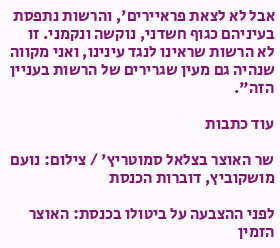אבל לא לצאת פראיירים', והרשות נתפסת בעיניהם כגוף חשדני, נוקשה ונקמני. זו לא הרשות שראינו לנגד עינינו, ואני מקווה שנהיה גם מעין שגרירים של הרשות בעניין הזה".

עוד כתבות

שר האוצר בצלאל סמוטריץ' / צילום: נועם מושקוביץ, דוברות הכנסת

לפני ההצבעה על ביטולו בכנסת: האוצר הזמין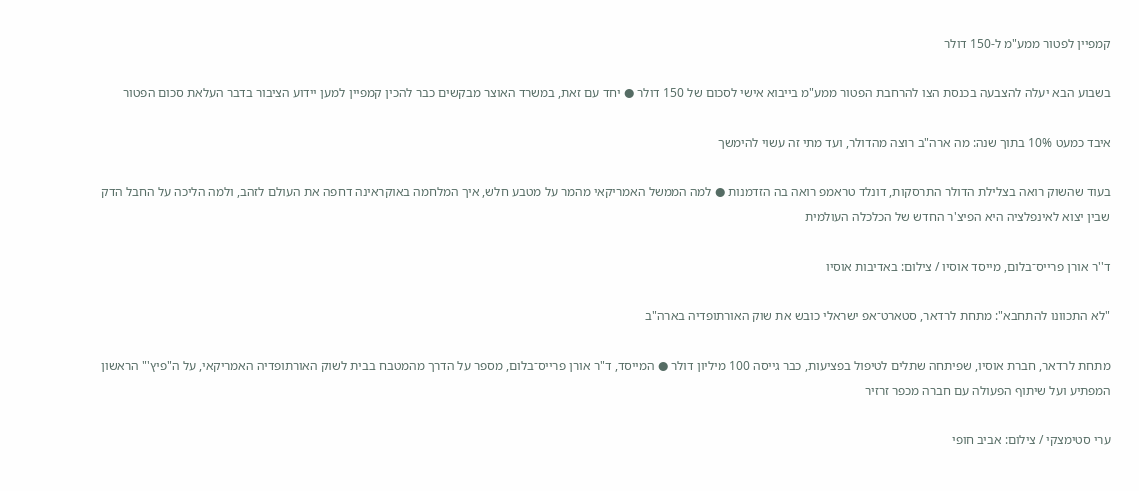קמפיין לפטור ממע"מ ל-150 דולר

בשבוע הבא יעלה להצבעה בכנסת הצו להרחבת הפטור ממע"מ בייבוא אישי לסכום של 150 דולר ● יחד עם זאת, במשרד האוצר מבקשים כבר להכין קמפיין למען יידוע הציבור בדבר העלאת סכום הפטור

איבד כמעט 10% בתוך שנה: מה ארה"ב רוצה מהדולר, ועד מתי זה עשוי להימשך

בעוד שהשוק רואה בצלילת הדולר התרסקות, דונלד טראמפ רואה בה הזדמנות ● למה הממשל האמריקאי מהמר על מטבע חלש, איך המלחמה באוקראינה דחפה את העולם לזהב, ולמה הליכה על החבל הדק שבין יצוא לאינפלציה היא הפיצ'ר החדש של הכלכלה העולמית

ד''ר אורן פרייס־בלום, מייסד אוסיו / צילום: באדיבות אוסיו

"לא התכוונו להתחבא": מתחת לרדאר, סטארט־אפ ישראלי כובש את שוק האורתופדיה בארה"ב

מתחת לרדאר, חברת אוסיו, שפיתחה שתלים לטיפול בפציעות, כבר גייסה 100 מיליון דולר ● המייסד, ד"ר אורן פרייס־בלום, מספר על הדרך מהמטבח בבית לשוק האורתופדיה האמריקאי, על ה"פיץ'" הראשון המפתיע ועל שיתוף הפעולה עם חברה מכפר זרזיר

ערי סטימצקי / צילום: אביב חופי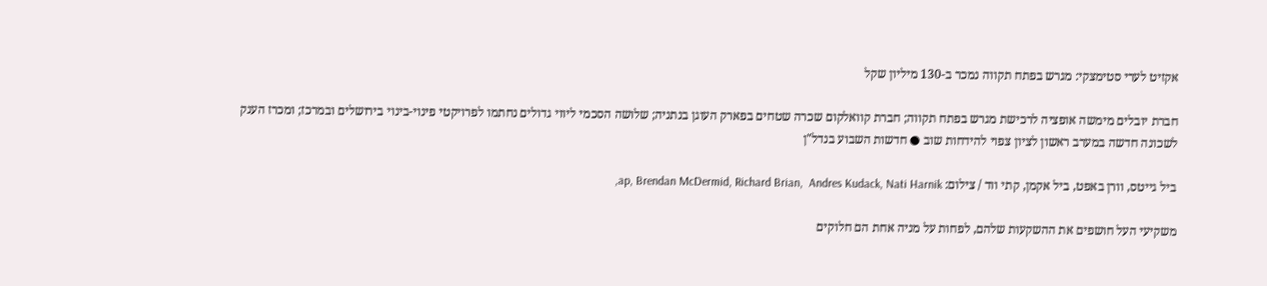אקזיט לערי סטימצקי: מגרש בפתח תקווה נמכר ב-130 מיליון שקל

חברת יובלים מימשה אופציה לרכישת מגרש בפתח תקווה; חברת קוואלקום שכרה שטחים בפארק העוגן בנתניה; שלושה הסכמי ליווי גדולים נחתמו לפרויקטי פינוי-בינוי בירושלים ובמרכז; ומכרז הענק לשכונה חדשה במערב ראשון לציון צפוי להידחות שוב ● חדשות השבוע בנדל"ן

ביל גייטס, וורן באפט, ביל אקמן, קתי ווד / צילום: ap, Brendan McDermid, Richard Brian,  Andres Kudack, Nati Harnik,

משקיעי העל חושפים את ההשקעות שלהם, לפחות על מניה אחת הם חלוקים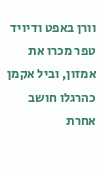וורן באפט ודיויד טפר מכרו את אמזון, וביל אקמן כהרגלו חושב אחרת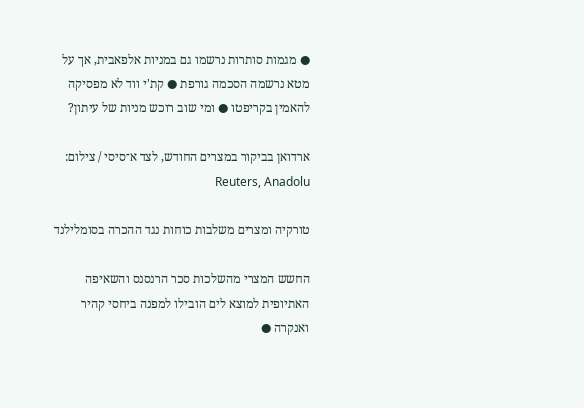● מגמות סותרות נרשמו גם במניות אלפאבית, אך על מטא נרשמה הסכמה גורפת ● קת'י ווד לא מפסיקה להאמין בקריפטו ● ומי שוב רוכש מניות של עיתון?

ארדואן בביקור במצרים החודש, לצד א־סיסי / צילום: Reuters, Anadolu

טורקיה ומצרים משלבות כוחות נגד ההכרה בסומלילנד

החשש המצרי מהשלכות סכר הרנסנס והשאיפה האתיופית למוצא לים הובילו למפנה ביחסי קהיר ואנקרה ●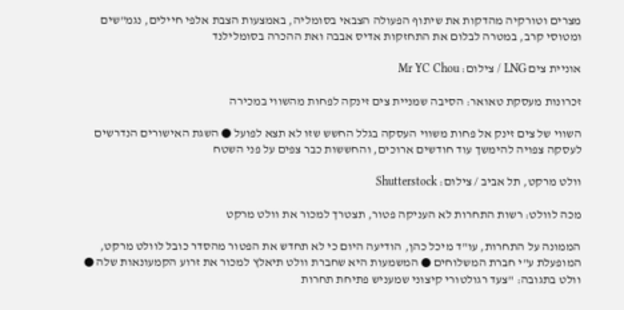מצרים וטורקיה מהדקות את שיתוף הפעולה הצבאי בסומליה, באמצעות הצבת אלפי חיילים, נגמ"שים ומטוסי קרב, במטרה לבלום את התחזקות אדיס אבבה ואת ההכרה בסומלילנד

אוניית צים LNG / צילום: Mr YC Chou

זכרונות מעסקת טאואר: הסיבה שמניית צים זינקה לפחות מהשווי במכירה

השווי של צים זינק אל פחות משווי העסקה בגלל החשש שזו לא תצא לפועל ● השגת האישורים הנדרשים לעסקה צפויה להימשך עוד חודשים ארוכים, והחששות כבר צפים על פני השטח

וולט מרקט, תל אביב / צילום: Shutterstock

מכה לוולט: רשות התחרות לא העניקה פטור, תצטרך למכור את וולט מרקט

הממונה על התחרות, עו"ד מיכל כהן, הודיעה היום כי לא תחדש את הפטור מהסדר כובל לוולט מרקט, המופעלת ע"י חברת המשלוחים ● המשמעות היא שחברת וולט תיאלץ למכור את זרוע הקמעונאות שלה ● וולט בתגובה: "צעד רגולטורי קיצוני שמעניש פתיחת תחרות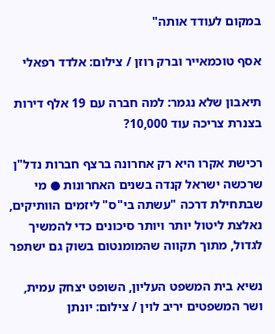במקום לעודד אותה"

אסף טוכמאייר וברק רוזן / צילום: אלדד רפאלי

תיאבון שלא נגמר: למה חברה עם 19 אלף דירות בצנרת צריכה עוד 10,000?

רכישת אקרו היא רק אחרונה ברצף חברות נדל"ן שרכשה ישראל קנדה בשנים האחרונות ● מי שבתחילת דרכה "עשתה בי"ס" ליזמים הוותיקים, נאלצת ליטול יותר ויותר סיכונים כדי להמשיך לגדול, מתוך תקווה שהמומנטום בשוק גם ישתפר

נשיא בית המשפט העליון, השופט יצחק עמית, ושר המשפטים יריב לוין / צילום: יונתן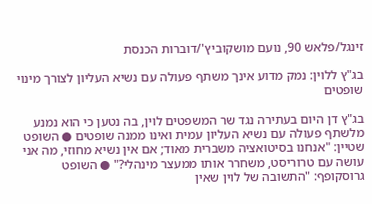זינגל/פלאש 90, נועם מושקוביץ'/דוברות הכנסת

בג"ץ ללוין: נמק מדוע אינך משתף פעולה עם נשיא העליון לצורך מינוי שופטים

בג"ץ דן היום בעתירה נגד שר המשפטים לוין, בה נטען כי הוא נמנע מלשתף פעולה עם נשיא העליון עמית ואינו ממנה שופטים ● השופט שטיין: "אנחנו בסיטואציה משברית מאוד; אם אין נשיא מחוזי, מה אני עושה עם טרוריסט, משחרר אותו ממעצר מינהלי?" ● השופט גרוסקופף: "התשובה של לוין שאין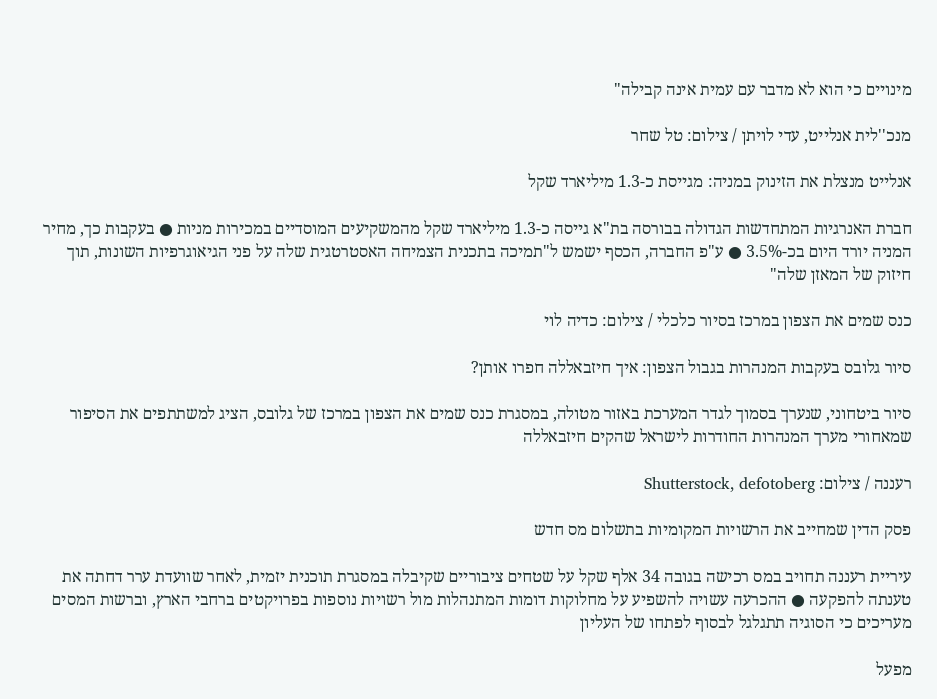מינויים כי הוא לא מדבר עם עמית אינה קבילה"

מנכ''לית אנלייט, עדי לויתן / צילום: טל שחר

אנלייט מנצלת את הזינוק במניה: מגייסת כ-1.3 מיליארד שקל

חברת האנרגיות המתחדשות הגדולה בבורסה בת"א גייסה כ-1.3 מיליארד שקל מהמשקיעים המוסדיים במכירות מניות ● בעקבות כך, מחיר המניה יורד היום בכ-3.5% ● ע"פ החברה, הכסף ישמש ל"תמיכה בתכנית הצמיחה האסטרטגית שלה על פני הגיאוגרפיות השונות, תוך חיזוק של המאזן שלה"

כנס שמים את הצפון במרכז בסיור כלכלי / צילום: כדיה לוי

סיור גלובס בעקבות המנהרות בגבול הצפון: איך חיזבאללה חפרו אותן?

סיור ביטחוני, שנערך בסמוך לגדר המערכת באזור מטולה, במסגרת כנס שמים את הצפון במרכז של גלובס, הציג למשתתפים את הסיפור שמאחורי מערך המנהרות החודרות לישראל שהקים חיזבאללה

רעננה / צילום: Shutterstock, defotoberg

פסק הדין שמחייב את הרשויות המקומיות בתשלום מס חדש

עיריית רעננה תחויב במס רכישה בגובה 34 אלף שקל על שטחים ציבוריים שקיבלה במסגרת תוכנית יזמית, לאחר שוועדת ערר דחתה את טענתה להפקעה ● ההכרעה עשויה להשפיע על מחלוקות דומות המתנהלות מול רשויות נוספות בפרויקטים ברחבי הארץ, וברשות המסים מעריכים כי הסוגיה תתגלגל לבסוף לפתחו של העליון

מפעל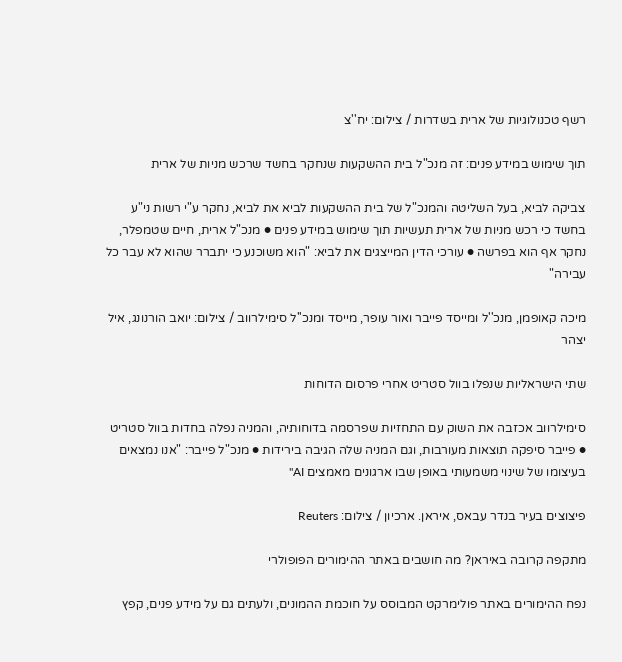רשף טכנולוגיות של ארית בשדרות / צילום: יח''צ

תוך שימוש במידע פנים: זה מנכ"ל בית ההשקעות שנחקר בחשד שרכש מניות של ארית

צביקה לביא, בעל השליטה והמנכ"ל של בית ההשקעות לביא את לביא, נחקר ע"י רשות ני"ע בחשד כי רכש מניות של ארית תעשיות תוך שימוש במידע פנים ● מנכ"ל ארית, חיים שטמפלר, נחקר אף הוא בפרשה ● עורכי הדין המייצגים את לביא: "הוא משוכנע כי יתברר שהוא לא עבר כל עבירה"

מיכה קאופמן, מנכ''ל ומייסד פייבר ואור עופר, מייסד ומנכ''ל סימילרווב / צילום: יואב הורנונג, איל יצהר

שתי הישראליות שנפלו בוול סטריט אחרי פרסום הדוחות

סימילרווב אכזבה את השוק עם התחזיות שפרסמה בדוחותיה, והמניה נפלה בחדות בוול סטריט ● פייבר סיפקה תוצאות מעורבות, וגם המניה שלה הגיבה בירידות ● מנכ"ל פייבר: "אנו נמצאים בעיצומו של שינוי משמעותי באופן שבו ארגונים מאמצים AI"

פיצוצים בעיר בנדר עבאס, איראן. ארכיון / צילום: Reuters

מתקפה קרובה באיראן? מה חושבים באתר ההימורים הפופולרי

נפח ההימורים באתר פולימרקט המבוסס על חוכמת ההמונים, ולעתים גם על מידע פנים, קפץ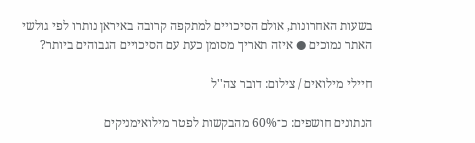בשעות האחרונות, אולם הסיכויים למתקפה קרובה באיראן נותרו לפי גולשי האתר נמוכים ● איזה תאריך מסומן כעת עם הסיכויים הגבוהים ביותר?

חיילי מילואים / צילום: דובר צה''ל

הנתונים חושפים: כ־60% מהבקשות לפטר מילואימניקים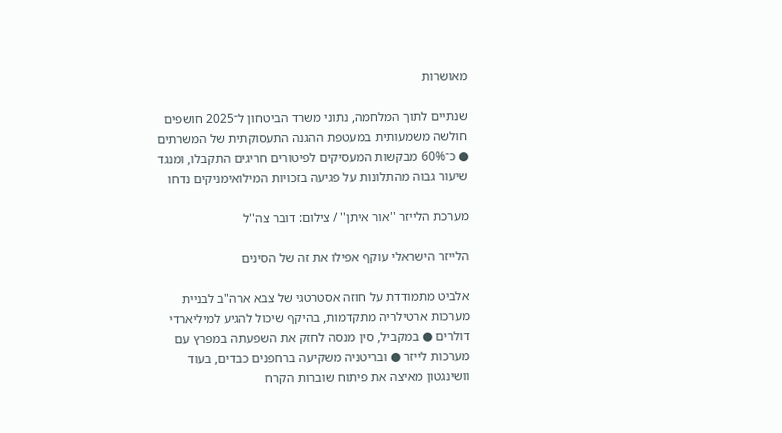מאושרות

שנתיים לתוך המלחמה, נתוני משרד הביטחון ל־2025 חושפים חולשה משמעותית במעטפת ההגנה התעסוקתית של המשרתים ● כ־60% מבקשות המעסיקים לפיטורים חריגים התקבלו, ומנגד שיעור גבוה מהתלונות על פגיעה בזכויות המילואימניקים נדחו

מערכת הלייזר ''אור איתן'' / צילום: דובר צה''ל

הלייזר הישראלי עוקף אפילו את זה של הסינים

אלביט מתמודדת על חוזה אסטרטגי של צבא ארה"ב לבניית מערכות ארטילריה מתקדמות, בהיקף שיכול להגיע למיליארדי דולרים ● במקביל, סין מנסה לחזק את השפעתה במפרץ עם מערכות לייזר ● ובריטניה משקיעה ברחפנים כבדים, בעוד וושינגטון מאיצה את פיתוח שוברות הקרח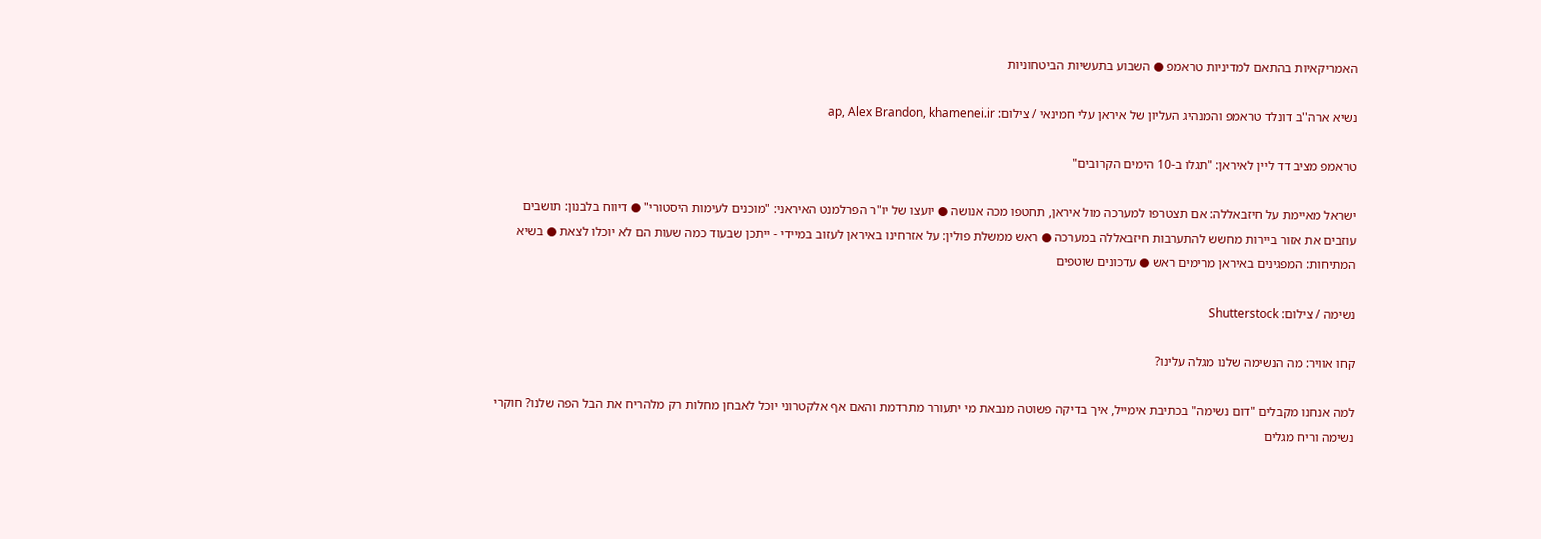האמריקאיות בהתאם למדיניות טראמפ ● השבוע בתעשיות הביטחוניות

נשיא ארה''ב דונלד טראמפ והמנהיג העליון של איראן עלי חמינאי / צילום: ap, Alex Brandon, khamenei.ir

טראמפ מציב דד ליין לאיראן: "תגלו ב-10 הימים הקרובים"

ישראל מאיימת על חיזבאללה: אם תצטרפו למערכה מול איראן, תחטפו מכה אנושה ● יועצו של יו"ר הפרלמנט האיראני: "מוכנים לעימות היסטורי" ● דיווח בלבנון: תושבים עוזבים את אזור ביירות מחשש להתערבות חיזבאללה במערכה ● ראש ממשלת פולין: על אזרחינו באיראן לעזוב במיידי - ייתכן שבעוד כמה שעות הם לא יוכלו לצאת ● בשיא המתיחות: המפגינים באיראן מרימים ראש ● עדכונים שוטפים

נשימה / צילום: Shutterstock

קחו אוויר: מה הנשימה שלנו מגלה עלינו?

למה אנחנו מקבלים "דום נשימה" בכתיבת אימייל, איך בדיקה פשוטה מנבאת מי יתעורר מתרדמת והאם אף אלקטרוני יוכל לאבחן מחלות רק מלהריח את הבל הפה שלנו? חוקרי נשימה וריח מגלים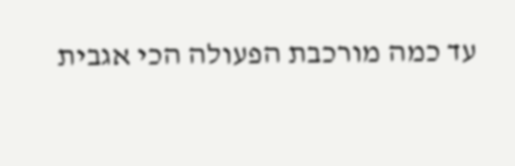עד כמה מורכבת הפעולה הכי אגבית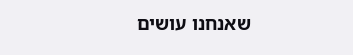שאנחנו עושים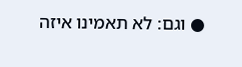● וגם: לא תאמינו איזה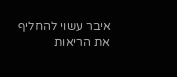איבר עשוי להחליף את הריאות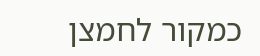כמקור לחמצן